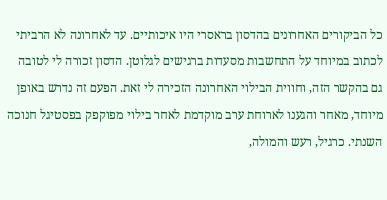כל הביקורים האחרונים בהדסון בראסרי היו איכותיים. עד לאחרונה לא הרביתי לכתוב במיוחד על התחשבות מסעדות ברגישים לגלוטן. הדסון זכורה לי לטובה גם בהקשר הזה, וחווית הבילוי האחרונה הזכירה לי זאת. הפעם זה נדרש באופן מיוחד, מאחר והגענו לארוחת ערב מוקדמת לאחר בילוי מפוקפק בפסטיגל חנוכה השנתי. כרגיל, רעש והמולה,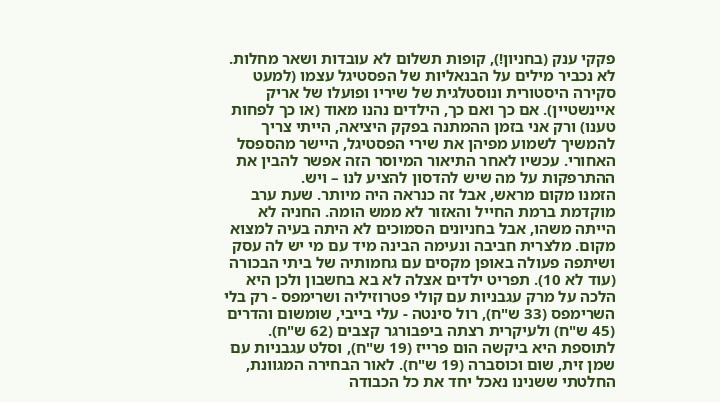פקקי ענק (בחניון!), קופות תשלום לא עובדות ושאר מחלות. לא נכביר מילים על הבנאליות של הפסטיגל עצמו (למעט סקירה היסטורית ונוסטלגית של שיריו ופועלו של אריק איינשטיין). אם כך ואם כך, הילדים נהנו מאוד (או כך לפחות טענו) ורק אני בזמן ההמתנה בפקק היציאה, הייתי צריך להמשיך לשמוע מפיהן את שירי הפסטיגל, היישר מהספסל האחורי. עכשיו לאחר התיאור המיוסר הזה אפשר להבין את ההתרפקות על מה שיש להדסון להציע לנו – ויש.
הזמנו מקום מראש, אבל זה כנראה היה מיותר. שעת ערב מוקדמת ברמת החייל והאזור לא ממש הומה. החניה לא הייתה משהו, אבל בחניונים הסמוכים לא היתה בעיה למצוא מקום. מלצרית חביבה ונעימה הבינה מיד עם מי יש לה עסק ושיתפה פעולה באופן מקסים עם גחמותיה של ביתי הבכורה (עוד לא 10). תפריט ילדים אצלה לא בא בחשבון ולכן היא הלכה על מרק עגבניות עם קולי פטרוזיליה ושרימפס - רק בלי השרימפס (33 ש"ח), רול סינטה - עלי בייבי, שומשום והדרים (45 ש"ח) ולעיקרית רצתה ביפבורגר קצבים (62 ש"ח). לתוספת היא ביקשה הום פרייז (19 ש"ח), וסלט עגבניות עם שמן זית, שום וכוסברה (19 ש"ח). לאור הבחירה המגוונת, החלטתי ששנינו נאכל יחד את כל הכבודה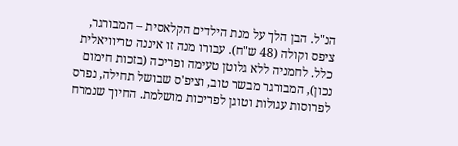הנ"ל. הבן הלך על מנת הילדים הקלאסית – המבורגר, ציפס וקולה (48 ש"ח). עבורו מנה זו איננה טריוויאלית כלל. לחמניה ללא גלוטן טעימה ופריכה (בזכות חימום נכון), המבורגר מבשר טוב, וציפ'ס שבושל תחילה, נפרס לפרוסות עגולות וטוגן לפריכות מושלמת. החיוך שנמרח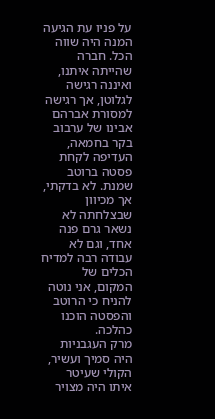על פניו עת הגיעה המנה היה שווה הכל. חברה שהייתה איתנו, ואיננה רגישה לגלוטן, אך רגישה למסורת אברהם אבינו של ערבוב בקר בחמאה, העדיפה לקחת פסטה ברוטב שמנת. לא בדקתי, אך מכיוון שבצלחתה לא נשאר גרם פנה אחד, וגם לא עבודה רבה למדיח הכלים של המקום, אני נוטה להניח כי הרוטב והפסטה הוכנו כהלכה.
מרק העגבניות היה סמיך ועשיר, הקולי שעיטר איתו היה מצויר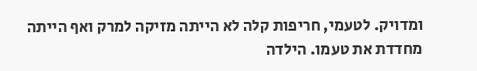ומדויק. לטעמי, חריפות קלה לא הייתה מזיקה למרק ואף הייתה מחדדת את טעמו. הילדה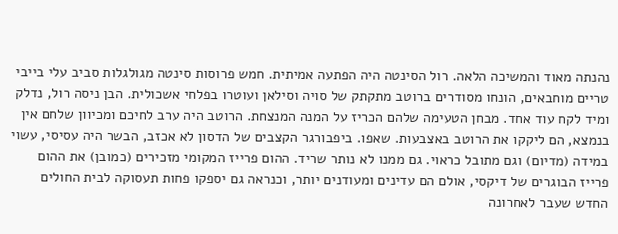נהנתה מאוד והמשיכה הלאה. רול הסינטה היה הפתעה אמיתית. חמש פרוסות סינטה מגולגלות סביב עלי בייבי טריים מוחבאים, הונחו מסודרים ברוטב מתקתק של סויה וסילאן ועוטרו בפלחי אשכולית. הבן ניסה רול, נדלק ומיד לקח עוד אחד. מבחן הטעימה שלהם הכריז על המנה המנצחת. הרוטב היה ערב לחיכם ומכיוון שלחם אין בנמצא, הם ליקקו את הרוטב באצבעות. שאפו. ביפבורגר הקצבים של הדסון לא אכזב, הבשר היה עסיסי, עשוי במידה (מדיום) וגם מתובל כראוי. גם ממנו לא נותר שריד. ההום פרייז המקומי מזכירים (כמובן) את ההום פרייז הבוגרים של דיקסי, אולם הם עדינים ומעודנים יותר, וכנראה גם יספקו פחות תעסוקה לבית החולים החדש שעבר לאחרונה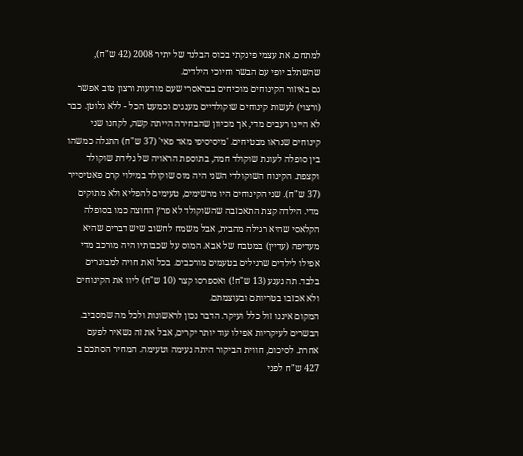למתחם. את עצמי פינקתי בכוס הבלנד של יתיר 2008 (42 ש"ח), שהשתלב יופי עם הבשר וחיוכי הילדים.
גם באיזור הקינוחים מוכיחים בבראסרי שעם מודעות ורצון טוב אפשר (ורצוי) לעשות קינוחים שוקולדיים מענגים וכמעט הכל - ללא גלוטן. כבר לא היינו רעבים מדי, אך מכיוון שהבחירה הייתה קשה, לקחנו שני קינוחים שנראו מבטיחים. 'מיסיסיפי מאד פאי' (37 ש"ח) התגלה כמשהו בין סופלה לעוגת שוקולד חמה, בתוספת הראויה של גלידת שוקולד וקצפת. הקינוח השוקולדי השני היה מוס שוקולד במילוי קרם פאטיסייר (37 ש"ח). שני הקינוחים היו מרשימים, טעימים להפליא ולא מתוקים מדי. הילדה קצת התאכזבה שהשוקולד לא פרץ החוצה כמו בסופלה הקלאסי שהיא רגילה מהבית, אבל משמח לחשוב שיש דברים שהיא מעדיפה (עדיין) במטבח של אבא. המוס על שכבותיו היה מורכב מדי אפילו לילדים שרגילים בטעמים מורכבים. בכל זאת חויה למבוגרים בלבד. תה נענע (13 ש"ח!) ואספרסו קצר (10 ש"ח) ליוו את הקינוחים ולא אכזבו בטריותם ובעוצמתם.
המקום איננו זול כלל ועיקר. הדבר נכון לראשונות ולכל מה שמסביב. הבשרים לעיקריות אפילו עוד יותר יקרים, אבל את זה נשאיר לפעם אחרת. לסיכום, חווית הביקור היתה נעימה וטעימה. המחיר הסתכם ב 427 ש"ח לפני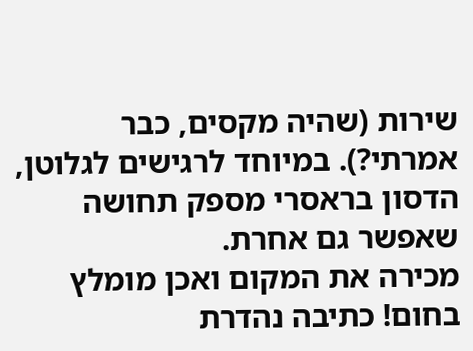שירות (שהיה מקסים, כבר אמרתי?). במיוחד לרגישים לגלוטן, הדסון בראסרי מספק תחושה שאפשר גם אחרת.
מכירה את המקום ואכן מומלץ בחום! כתיבה נהדרת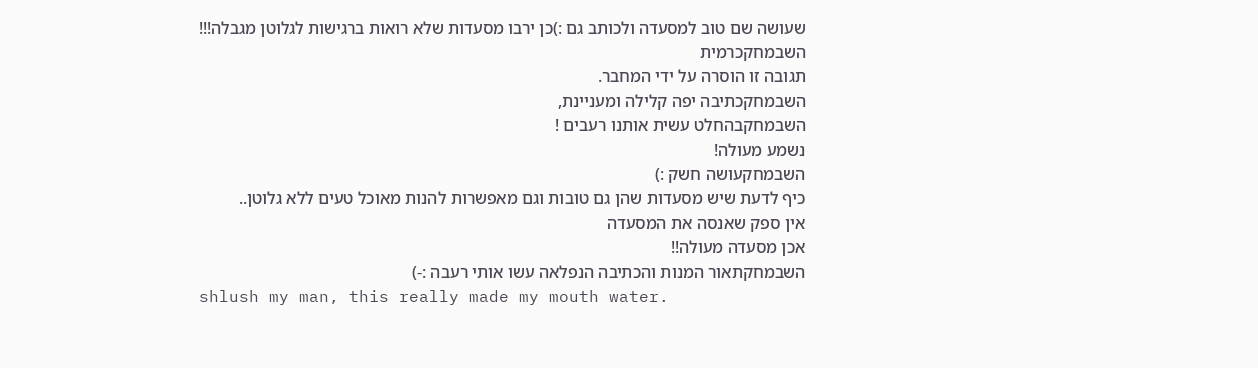שעושה שם טוב למסעדה ולכותב גם :)כן ירבו מסעדות שלא רואות ברגישות לגלוטן מגבלה!!!
השבמחקכרמית
תגובה זו הוסרה על ידי המחבר.
השבמחקכתיבה יפה קלילה ומעניינת,
השבמחקבהחלט עשית אותנו רעבים !
נשמע מעולה!
השבמחקעושה חשק :)
כיף לדעת שיש מסעדות שהן גם טובות וגם מאפשרות להנות מאוכל טעים ללא גלוטן..
אין ספק שאנסה את המסעדה
אכן מסעדה מעולה!!
השבמחקתאור המנות והכתיבה הנפלאה עשו אותי רעבה :-)
shlush my man, this really made my mouth water.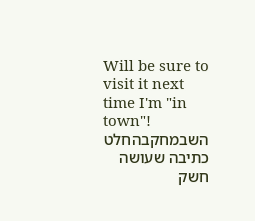Will be sure to visit it next time I'm "in town"!
השבמחקבהחלט כתיבה שעושה חשק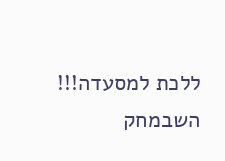ללכת למסעדה!!!
השבמחק